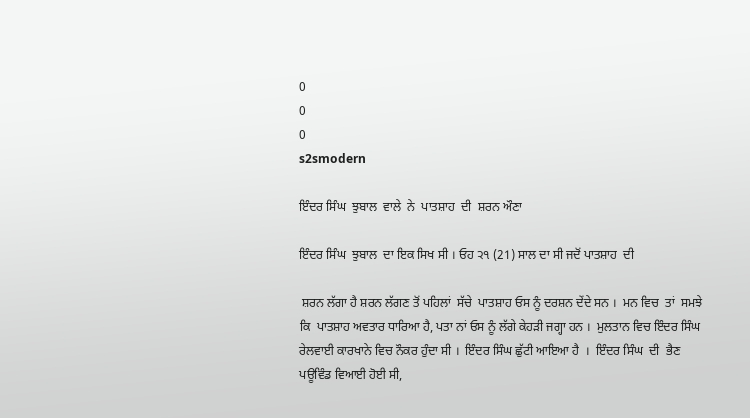0
0
0
s2smodern

ਇੰਦਰ ਸਿੰਘ  ਝੁਬਾਲ  ਵਾਲੇ  ਨੇ  ਪਾਤਸ਼ਾਹ  ਦੀ  ਸ਼ਰਨ ਔਣਾ

ਇੰਦਰ ਸਿੰਘ  ਝੁਬਾਲ  ਦਾ ਇਕ ਸਿਖ ਸੀ । ਓਹ ੨੧ (21) ਸਾਲ ਦਾ ਸੀ ਜਦੋਂ ਪਾਤਸ਼ਾਹ  ਦੀ

 ਸ਼ਰਨ ਲੱਗਾ ਹੈ ਸ਼ਰਨ ਲੱਗਣ ਤੋਂ ਪਹਿਲਾਂ  ਸੱਚੇ  ਪਾਤਸ਼ਾਹ ਓਸ ਨੂੰ ਦਰਸ਼ਨ ਦੇਂਦੇ ਸਨ ।  ਮਨ ਵਿਚ  ਤਾਂ  ਸਮਝੇ ਕਿ  ਪਾਤਸ਼ਾਹ ਅਵਤਾਰ ਧਾਰਿਆ ਹੈ, ਪਤਾ ਨਾਂ ਓਸ ਨੂੰ ਲੱਗੇ ਕੇਹੜੀ ਜਗ੍ਹਾ ਹਨ ।  ਮੁਲਤਾਨ ਵਿਚ ਇੰਦਰ ਸਿੰਘ  ਰੇਲਵਾਈ ਕਾਰਖਾਨੇ ਵਿਚ ਨੌਕਰ ਹੁੰਦਾ ਸੀ ।  ਇੰਦਰ ਸਿੰਘ ਛੁੱਟੀ ਆਇਆ ਹੈ  ।  ਇੰਦਰ ਸਿੰਘ  ਦੀ  ਭੈਣ ਪਊਵਿੰਡ ਵਿਆਈ ਹੋਈ ਸੀ,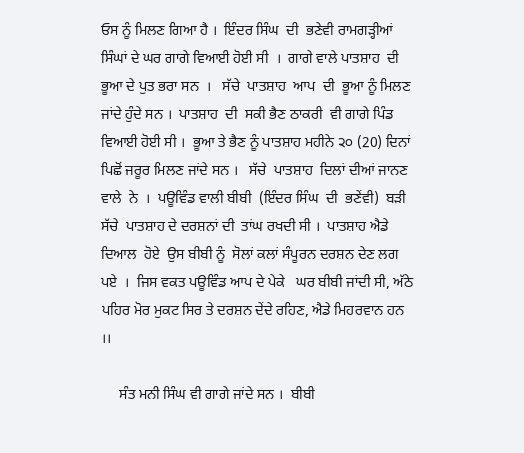ਓਸ ਨੂੰ ਮਿਲਣ ਗਿਆ ਹੈ ।  ਇੰਦਰ ਸਿੰਘ  ਦੀ  ਭਣੇਵੀ ਰਾਮਗੜ੍ਹੀਆਂ ਸਿੰਘਾਂ ਦੇ ਘਰ ਗਾਗੇ ਵਿਆਈ ਹੋਈ ਸੀ  ।  ਗਾਗੇ ਵਾਲੇ ਪਾਤਸ਼ਾਹ  ਦੀ  ਭੂਆ ਦੇ ਪੁਤ ਭਰਾ ਸਨ  ।   ਸੱਚੇ  ਪਾਤਸ਼ਾਹ  ਆਪ  ਦੀ  ਭੂਆ ਨੂੰ ਮਿਲਣ ਜਾਂਦੇ ਹੁੰਦੇ ਸਨ ।  ਪਾਤਸ਼ਾਹ  ਦੀ  ਸਕੀ ਭੈਣ ਠਾਕਰੀ  ਵੀ ਗਾਗੇ ਪਿੰਡ ਵਿਆਈ ਹੋਈ ਸੀ ।  ਭੂਆ ਤੇ ਭੈਣ ਨੂੰ ਪਾਤਸ਼ਾਹ ਮਹੀਨੇ ੨੦ (20) ਦਿਨਾਂ ਪਿਛੋਂ ਜਰੂਰ ਮਿਲਣ ਜਾਂਦੇ ਸਨ ।   ਸੱਚੇ  ਪਾਤਸ਼ਾਹ  ਦਿਲਾਂ ਦੀਆਂ ਜਾਨਣ ਵਾਲੇ  ਨੇ  ।  ਪਊਵਿੰਡ ਵਾਲੀ ਬੀਬੀ  (ਇੰਦਰ ਸਿੰਘ  ਦੀ  ਭਣੇਂਵੀ)  ਬੜੀ   ਸੱਚੇ  ਪਾਤਸ਼ਾਹ ਦੇ ਦਰਸ਼ਨਾਂ ਦੀ  ਤਾਂਘ ਰਖਦੀ ਸੀ ।  ਪਾਤਸ਼ਾਹ ਐਡੇ ਦਿਆਲ  ਹੋਏ  ਉਸ ਬੀਬੀ ਨੂੰ  ਸੋਲਾਂ ਕਲਾਂ ਸੰਪੂਰਨ ਦਰਸ਼ਨ ਦੇਣ ਲਗ ਪਏ  ।  ਜਿਸ ਵਕਤ ਪਊਵਿੰਡ ਆਪ ਦੇ ਪੇਕੇ   ਘਰ ਬੀਬੀ ਜਾਂਦੀ ਸੀ, ਅੱਠੇ ਪਹਿਰ ਮੋਰ ਮੁਕਟ ਸਿਰ ਤੇ ਦਰਸ਼ਨ ਦੇਂਦੇ ਰਹਿਣ, ਐਡੇ ਮਿਹਰਵਾਨ ਹਨ ।।

     ਸੰਤ ਮਨੀ ਸਿੰਘ ਵੀ ਗਾਗੇ ਜਾਂਦੇ ਸਨ ।  ਬੀਬੀ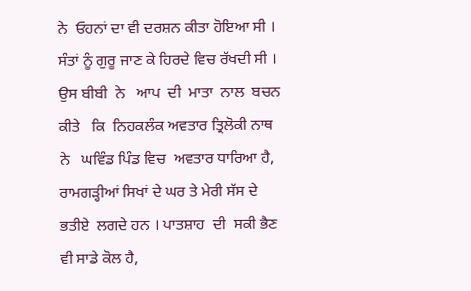ਨੇ  ਓਹਨਾਂ ਦਾ ਵੀ ਦਰਸ਼ਨ ਕੀਤਾ ਹੋਇਆ ਸੀ ।  ਸੰਤਾਂ ਨੂੰ ਗੁਰੂ ਜਾਣ ਕੇ ਹਿਰਦੇ ਵਿਚ ਰੱਖਦੀ ਸੀ ।  ਉਸ ਬੀਬੀ  ਨੇ   ਆਪ  ਦੀ  ਮਾਤਾ  ਨਾਲ  ਬਚਨ  ਕੀਤੇ   ਕਿ  ਨਿਹਕਲੰਕ ਅਵਤਾਰ ਤ੍ਰਿਲੋਕੀ ਨਾਥ  ਨੇ   ਘਵਿੰਡ ਪਿੰਡ ਵਿਚ  ਅਵਤਾਰ ਧਾਰਿਆ ਹੈ, ਰਾਮਗੜ੍ਹੀਆਂ ਸਿਖਾਂ ਦੇ ਘਰ ਤੇ ਮੇਰੀ ਸੱਸ ਦੇ  ਭਤੀਏ  ਲਗਦੇ ਹਨ । ਪਾਤਸ਼ਾਹ  ਦੀ  ਸਕੀ ਭੈਣ ਵੀ ਸਾਡੇ ਕੋਲ ਹੈ,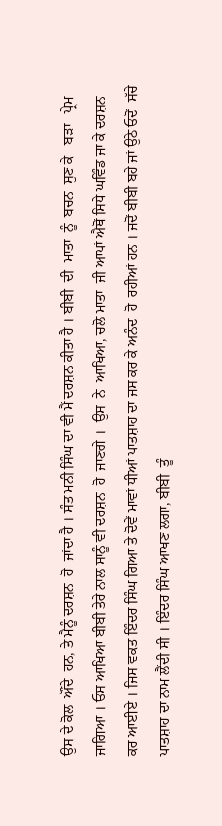ਉਸ ਦੇ ਕੋਲ  ਔਂਦੇ  ਹਨ, ਤੇ ਮੈਨੂੰ ਦਰਸ਼ਨ  ਹੋ  ਜਾਂਦਾ ਹੈ । ਸੰਤ ਮਨੀ ਸਿੰਘ ਦਾ ਵੀ ਮੈਂ ਦਰਸ਼ਨ ਕੀਤਾ ਹੈ । ਬੀਬੀ  ਦੀ  ਮਾਤਾ  ਨੂੰ  ਬਚਨ  ਸੁਣ ਕੇ   ਬੜਾ   ਪ੍ਰੇਮ ਜਾਗਿਆ । ਓਸ ਆਖਿਆ ਬੀਬੀ ਤੇਰੇ ਨਾਲ ਸਾਨੂੰ ਵੀ ਦਰਸ਼ਨ  ਹੋ  ਜਾਣਗੇ ।  ਉਸ  ਨੇ  ਆਖਿਆ, ਚਲੋ ਮਾਤਾ  ਜੀ ਆਪਾਂ ਐਥੋਂ ਸਿਧੇ ਘਵਿੰਡ ਜਾ ਕੇ ਦਰਸ਼ਨ ਕਰ ਆਈਏ । ਜਿਸ ਵਕਤ ਇੰਦਰ ਸਿੰਘ ਗਿਆ ਤੇ ਦੋਵੇਂ ਮਾਵਾਂ ਧੀਆਂ ਪਾਤਸ਼ਾਹ ਦਾ ਜਸ ਕਰ ਕੇ ਅਨੰਦ  ਹੋ  ਰਹੀਆਂ ਹਨ । ਜਦੋਂ ਬੀਬੀ ਬਹੇ ਜਾਂ ਉਠੇ ਓਦੋਂ  ਸੱਚੇ  ਪਾਤਸ਼ਾਹ ਦਾ ਨਾਮ ਲੈਂਦੀ ਸੀ । ਇੰਦਰ ਸਿੰਘ ਆਖਣ ਲਗਾ, ਬੀਬੀ  ਤੂੰ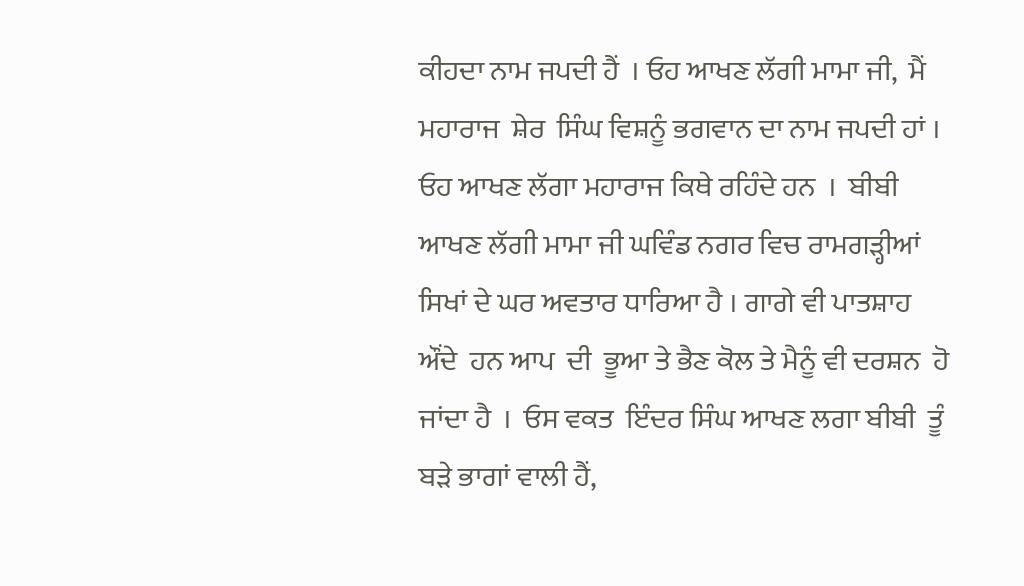ਕੀਹਦਾ ਨਾਮ ਜਪਦੀ ਹੈਂ  । ਓਹ ਆਖਣ ਲੱਗੀ ਮਾਮਾ ਜੀ,  ਮੈਂ ਮਹਾਰਾਜ  ਸ਼ੇਰ  ਸਿੰਘ ਵਿਸ਼ਨੂੰ ਭਗਵਾਨ ਦਾ ਨਾਮ ਜਪਦੀ ਹਾਂ ।  ਓਹ ਆਖਣ ਲੱਗਾ ਮਹਾਰਾਜ ਕਿਥੇ ਰਹਿੰਦੇ ਹਨ  ।  ਬੀਬੀ ਆਖਣ ਲੱਗੀ ਮਾਮਾ ਜੀ ਘਵਿੰਡ ਨਗਰ ਵਿਚ ਰਾਮਗੜ੍ਹੀਆਂ ਸਿਖਾਂ ਦੇ ਘਰ ਅਵਤਾਰ ਧਾਰਿਆ ਹੈ । ਗਾਗੇ ਵੀ ਪਾਤਸ਼ਾਹ  ਔਂਦੇ  ਹਨ ਆਪ  ਦੀ  ਭੂਆ ਤੇ ਭੈਣ ਕੋਲ ਤੇ ਮੈਨੂੰ ਵੀ ਦਰਸ਼ਨ  ਹੋ ਜਾਂਦਾ ਹੈ  ।  ਓਸ ਵਕਤ  ਇੰਦਰ ਸਿੰਘ ਆਖਣ ਲਗਾ ਬੀਬੀ  ਤੂੰ  ਬੜੇ ਭਾਗਾਂ ਵਾਲੀ ਹੈਂ,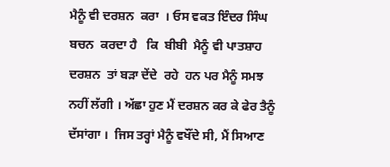ਮੈਨੂੰ ਵੀ ਦਰਸ਼ਨ  ਕਰਾ  । ਓਸ ਵਕਤ ਇੰਦਰ ਸਿੰਘ  ਬਚਨ  ਕਰਦਾ ਹੈ   ਕਿ  ਬੀਬੀ  ਮੈਨੂੰ ਵੀ ਪਾਤਸ਼ਾਹ ਦਰਸ਼ਨ  ਤਾਂ ਬੜਾ ਦੇਂਦੇ  ਰਹੇ  ਹਨ ਪਰ ਮੈਨੂੰ ਸਮਝ ਨਹੀਂ ਲੱਗੀ । ਅੱਛਾ ਹੁਣ ਮੈਂ ਦਰਸ਼ਨ ਕਰ ਕੇ ਫੇਰ ਤੈਨੂੰ ਦੱਸਾਂਗਾ ।  ਜਿਸ ਤਰ੍ਹਾਂ ਮੈਨੂੰ ਵਖੌਂਦੇ ਸੀ, ਮੈਂ ਸਿਆਣ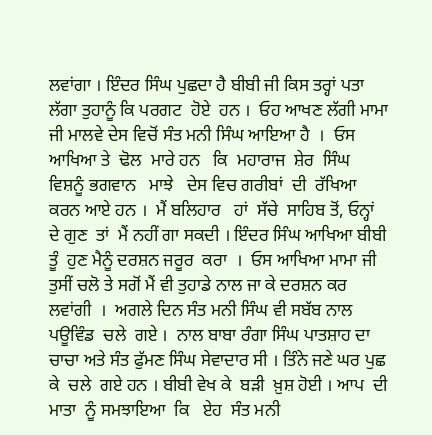ਲਵਾਂਗਾ । ਇੰਦਰ ਸਿੰਘ ਪੁਛਦਾ ਹੈ ਬੀਬੀ ਜੀ ਕਿਸ ਤਰ੍ਹਾਂ ਪਤਾ ਲੱਗਾ ਤੁਹਾਨੂੰ ਕਿ ਪਰਗਟ  ਹੋਏ  ਹਨ ।  ਓਹ ਆਖਣ ਲੱਗੀ ਮਾਮਾ ਜੀ ਮਾਲਵੇ ਦੇਸ ਵਿਚੋਂ ਸੰਤ ਮਨੀ ਸਿੰਘ ਆਇਆ ਹੈ  ।  ਓਸ ਆਖਿਆ ਤੇ  ਢੋਲ  ਮਾਰੇ ਹਨ   ਕਿ  ਮਹਾਰਾਜ  ਸ਼ੇਰ  ਸਿੰਘ ਵਿਸ਼ਨੂੰ ਭਗਵਾਨ   ਮਾਝੇ   ਦੇਸ ਵਿਚ ਗਰੀਬਾਂ  ਦੀ  ਰੱਖਿਆ ਕਰਨ ਆਏ ਹਨ ।  ਮੈਂ ਬਲਿਹਾਰ   ਹਾਂ  ਸੱਚੇ  ਸਾਹਿਬ ਤੋਂ, ਓਨ੍ਹਾਂ ਦੇ ਗੁਣ  ਤਾਂ  ਮੈਂ ਨਹੀਂ ਗਾ ਸਕਦੀ । ਇੰਦਰ ਸਿੰਘ ਆਖਿਆ ਬੀਬੀ  ਤੂੰ  ਹੁਣ ਮੈਨੂੰ ਦਰਸ਼ਨ ਜਰੂਰ  ਕਰਾ  ।  ਓਸ ਆਖਿਆ ਮਾਮਾ ਜੀ ਤੁਸੀਂ ਚਲੋ ਤੇ ਸਗੋਂ ਮੈਂ ਵੀ ਤੁਹਾਡੇ ਨਾਲ ਜਾ ਕੇ ਦਰਸ਼ਨ ਕਰ ਲਵਾਂਗੀ  ।  ਅਗਲੇ ਦਿਨ ਸੰਤ ਮਨੀ ਸਿੰਘ ਵੀ ਸਬੱਬ ਨਾਲ ਪਊਵਿੰਡ  ਚਲੇ  ਗਏ ।  ਨਾਲ ਬਾਬਾ ਰੰਗਾ ਸਿੰਘ ਪਾਤਸ਼ਾਹ ਦਾ ਚਾਚਾ ਅਤੇ ਸੰਤ ਫੁੱਮਣ ਸਿੰਘ ਸੇਵਾਦਾਰ ਸੀ । ਤਿੰਨੇ ਜਣੇ ਘਰ ਪੁਛ ਕੇ  ਚਲੇ  ਗਏ ਹਨ । ਬੀਬੀ ਵੇਖ ਕੇ  ਬੜੀ  ਖ਼ੁਸ਼ ਹੋਈ । ਆਪ  ਦੀ  ਮਾਤਾ  ਨੂੰ ਸਮਝਾਇਆ  ਕਿ   ਏਹ  ਸੰਤ ਮਨੀ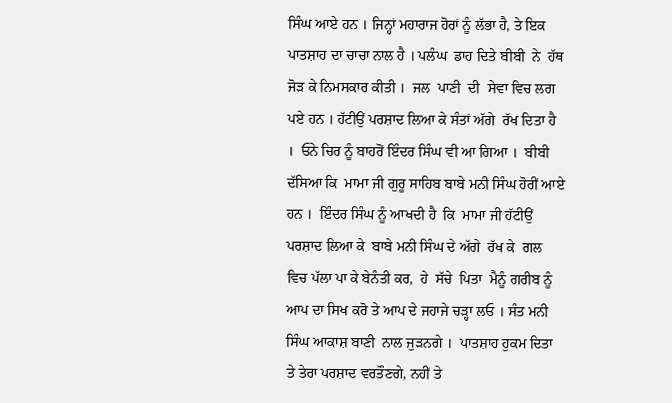ਸਿੰਘ ਆਏ ਹਨ । ਜਿਨ੍ਹਾਂ ਮਹਾਰਾਜ ਹੋਰਾਂ ਨੂੰ ਲੱਭਾ ਹੈ, ਤੇ ਇਕ ਪਾਤਸ਼ਾਹ ਦਾ ਚਾਚਾ ਨਾਲ ਹੈ । ਪਲੰਘ  ਡਾਹ ਦਿਤੇ ਬੀਬੀ  ਨੇ  ਹੱਥ ਜੋੜ ਕੇ ਨਿਮਸਕਾਰ ਕੀਤੀ ।  ਜਲ  ਪਾਣੀ  ਦੀ  ਸੇਵਾ ਵਿਚ ਲਗ ਪਏ ਹਨ । ਹੱਟੀਉਂ ਪਰਸ਼ਾਦ ਲਿਆ ਕੇ ਸੰਤਾਂ ਅੱਗੇ  ਰੱਖ ਦਿਤਾ ਹੈ ।  ਓਨੇ ਚਿਰ ਨੂੰ ਬਾਹਰੋਂ ਇੰਦਰ ਸਿੰਘ ਵੀ ਆ ਗਿਆ ।  ਬੀਬੀ ਦੱਸਿਆ ਕਿ  ਮਾਮਾ ਜੀ ਗੁਰੂ ਸਾਹਿਬ ਬਾਬੇ ਮਨੀ ਸਿੰਘ ਹੋਰੀਂ ਆਏ ਹਨ ।  ਇੰਦਰ ਸਿੰਘ ਨੂੰ ਆਖਦੀ ਹੈ  ਕਿ  ਮਾਮਾ ਜੀ ਹੱਟੀਉਂ ਪਰਸ਼ਾਦ ਲਿਆ ਕੇ  ਬਾਬੇ ਮਨੀ ਸਿੰਘ ਦੇ ਅੱਗੇ  ਰੱਖ ਕੇ  ਗਲ ਵਿਚ ਪੱਲਾ ਪਾ ਕੇ ਬੇਨੰਤੀ ਕਰ,  ਹੇ  ਸੱਚੇ  ਪਿਤਾ  ਮੈਨੂੰ ਗਰੀਬ ਨੂੰ ਆਪ ਦਾ ਸਿਖ ਕਰੋ ਤੇ ਆਪ ਦੇ ਜਹਾਜੇ ਚੜ੍ਹਾ ਲਓ । ਸੰਤ ਮਨੀ ਸਿੰਘ ਆਕਾਸ਼ ਬਾਣੀ  ਨਾਲ ਜੁੜਨਗੇ ।  ਪਾਤਸ਼ਾਹ ਹੁਕਮ ਦਿਤਾ ਤੇ ਤੇਰਾ ਪਰਸ਼ਾਦ ਵਰਤੌਣਗੇ, ਨਹੀਂ ਤੇ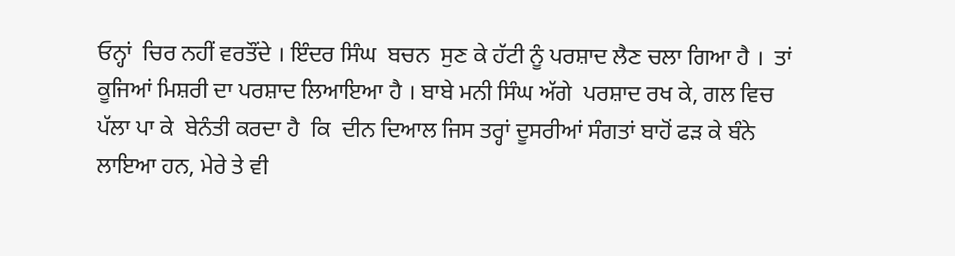ਓਨ੍ਹਾਂ  ਚਿਰ ਨਹੀਂ ਵਰਤੌਂਦੇ । ਇੰਦਰ ਸਿੰਘ  ਬਚਨ  ਸੁਣ ਕੇ ਹੱਟੀ ਨੂੰ ਪਰਸ਼ਾਦ ਲੈਣ ਚਲਾ ਗਿਆ ਹੈ ।  ਤਾਂ  ਕੂਜਿਆਂ ਮਿਸ਼ਰੀ ਦਾ ਪਰਸ਼ਾਦ ਲਿਆਇਆ ਹੈ । ਬਾਬੇ ਮਨੀ ਸਿੰਘ ਅੱਗੇ  ਪਰਸ਼ਾਦ ਰਖ ਕੇ, ਗਲ ਵਿਚ ਪੱਲਾ ਪਾ ਕੇ  ਬੇਨੰਤੀ ਕਰਦਾ ਹੈ  ਕਿ  ਦੀਨ ਦਿਆਲ ਜਿਸ ਤਰ੍ਹਾਂ ਦੂਸਰੀਆਂ ਸੰਗਤਾਂ ਬਾਹੋਂ ਫੜ ਕੇ ਬੰਨੇ ਲਾਇਆ ਹਨ, ਮੇਰੇ ਤੇ ਵੀ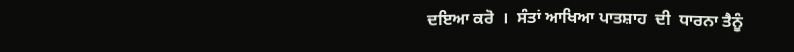ਦਇਆ ਕਰੋ  ।  ਸੰਤਾਂ ਆਖਿਆ ਪਾਤਸ਼ਾਹ  ਦੀ  ਧਾਰਨਾ ਤੈਨੂੰ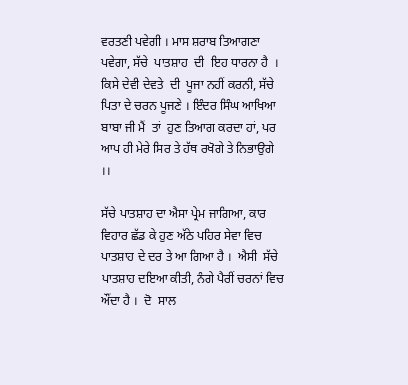ਵਰਤਣੀ ਪਵੇਗੀ । ਮਾਸ ਸ਼ਰਾਬ ਤਿਆਗਣਾ ਪਵੇਗਾ, ਸੱਚੇ  ਪਾਤਸ਼ਾਹ  ਦੀ  ਇਹ ਧਾਰਨਾ ਹੈ  ।  ਕਿਸੇ ਦੇਵੀ ਦੇਵਤੇ  ਦੀ  ਪੂਜਾ ਨਹੀਂ ਕਰਨੀ, ਸੱਚੇ ਪਿਤਾ ਦੇ ਚਰਨ ਪੂਜਣੇ । ਇੰਦਰ ਸਿੰਘ ਆਖਿਆ ਬਾਬਾ ਜੀ ਮੈਂ  ਤਾਂ  ਹੁਣ ਤਿਆਗ ਕਰਦਾ ਹਾਂ, ਪਰ ਆਪ ਹੀ ਮੇਰੇ ਸਿਰ ਤੇ ਹੱਥ ਰਖੋਗੇ ਤੇ ਨਿਭਾਉਗੇ ।।

ਸੱਚੇ ਪਾਤਸ਼ਾਹ ਦਾ ਐਸਾ ਪ੍ਰੇਮ ਜਾਗਿਆ, ਕਾਰ ਵਿਹਾਰ ਛੱਡ ਕੇ ਹੁਣ ਅੱਠੇ ਪਹਿਰ ਸੇਵਾ ਵਿਚ ਪਾਤਸ਼ਾਹ ਦੇ ਦਰ ਤੇ ਆ ਗਿਆ ਹੈ ।  ਐਸੀ  ਸੱਚੇ  ਪਾਤਸ਼ਾਹ ਦਇਆ ਕੀਤੀ, ਨੰਗੇ ਪੈਰੀਂ ਚਰਨਾਂ ਵਿਚ ਔਂਦਾ ਹੈ ।  ਦੋ  ਸਾਲ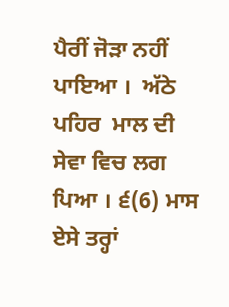ਪੈਰੀਂ ਜੋੜਾ ਨਹੀਂ ਪਾਇਆ ।  ਅੱਠੇ ਪਹਿਰ  ਮਾਲ ਦੀ  ਸੇਵਾ ਵਿਚ ਲਗ ਪਿਆ । ੬(6) ਮਾਸ ਏਸੇ ਤਰ੍ਹਾਂ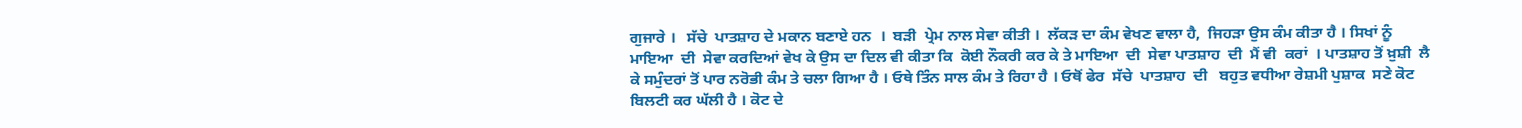ਗੁਜਾਰੇ ।   ਸੱਚੇ  ਪਾਤਸ਼ਾਹ ਦੇ ਮਕਾਨ ਬਣਾਏ ਹਨ  ।  ਬੜੀ  ਪ੍ਰੇਮ ਨਾਲ ਸੇਵਾ ਕੀਤੀ ।  ਲੱਕੜ ਦਾ ਕੰਮ ਵੇਖਣ ਵਾਲਾ ਹੈ,  ਜਿਹੜਾ ਉਸ ਕੰਮ ਕੀਤਾ ਹੈ । ਸਿਖਾਂ ਨੂੰ ਮਾਇਆ  ਦੀ  ਸੇਵਾ ਕਰਦਿਆਂ ਵੇਖ ਕੇ ਉਸ ਦਾ ਦਿਲ ਵੀ ਕੀਤਾ ਕਿ  ਕੋਈ ਨੌਕਰੀ ਕਰ ਕੇ ਤੇ ਮਾਇਆ  ਦੀ  ਸੇਵਾ ਪਾਤਸ਼ਾਹ  ਦੀ  ਮੈਂ ਵੀ  ਕਰਾਂ  । ਪਾਤਸ਼ਾਹ ਤੋਂ ਖ਼ੁਸ਼ੀ  ਲੈ  ਕੇ ਸਮੁੰਦਰਾਂ ਤੋਂ ਪਾਰ ਨਰੋਭੀ ਕੰਮ ਤੇ ਚਲਾ ਗਿਆ ਹੈ । ਓਥੇ ਤਿੰਨ ਸਾਲ ਕੰਮ ਤੇ ਰਿਹਾ ਹੈ । ਓਥੋਂ ਫੇਰ  ਸੱਚੇ  ਪਾਤਸ਼ਾਹ  ਦੀ   ਬਹੁਤ ਵਧੀਆ ਰੇਸ਼ਮੀ ਪੁਸ਼ਾਕ  ਸਣੇ ਕੋਟ ਬਿਲਟੀ ਕਰ ਘੱਲੀ ਹੈ । ਕੋਟ ਦੇ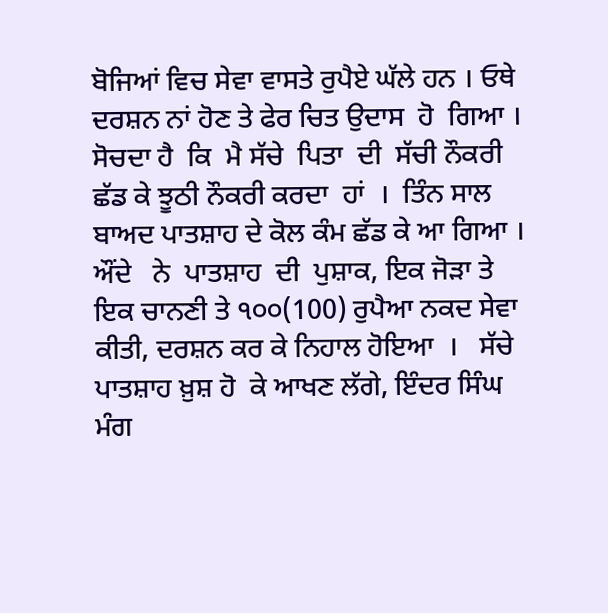ਬੋਜਿਆਂ ਵਿਚ ਸੇਵਾ ਵਾਸਤੇ ਰੁਪੈਏ ਘੱਲੇ ਹਨ । ਓਥੇ ਦਰਸ਼ਨ ਨਾਂ ਹੋਣ ਤੇ ਫੇਰ ਚਿਤ ਉਦਾਸ  ਹੋ  ਗਿਆ ।  ਸੋਚਦਾ ਹੈ  ਕਿ  ਮੈ ਸੱਚੇ  ਪਿਤਾ  ਦੀ  ਸੱਚੀ ਨੌਕਰੀ ਛੱਡ ਕੇ ਝੂਠੀ ਨੌਕਰੀ ਕਰਦਾ  ਹਾਂ  ।  ਤਿੰਨ ਸਾਲ ਬਾਅਦ ਪਾਤਸ਼ਾਹ ਦੇ ਕੋਲ ਕੰਮ ਛੱਡ ਕੇ ਆ ਗਿਆ ।  ਔਂਦੇ   ਨੇ  ਪਾਤਸ਼ਾਹ  ਦੀ  ਪੁਸ਼ਾਕ, ਇਕ ਜੋੜਾ ਤੇ ਇਕ ਚਾਨਣੀ ਤੇ ੧੦੦(100) ਰੁਪੈਆ ਨਕਦ ਸੇਵਾ ਕੀਤੀ, ਦਰਸ਼ਨ ਕਰ ਕੇ ਨਿਹਾਲ ਹੋਇਆ  ।   ਸੱਚੇ  ਪਾਤਸ਼ਾਹ ਖ਼ੁਸ਼ ਹੋ  ਕੇ ਆਖਣ ਲੱਗੇ, ਇੰਦਰ ਸਿੰਘ ਮੰਗ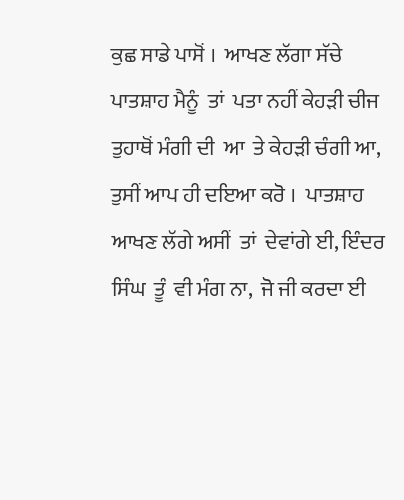ਕੁਛ ਸਾਡੇ ਪਾਸੋਂ ।  ਆਖਣ ਲੱਗਾ ਸੱਚੇ  ਪਾਤਸ਼ਾਹ ਮੈਨੂੰ  ਤਾਂ  ਪਤਾ ਨਹੀਂ ਕੇਹੜੀ ਚੀਜ ਤੁਹਾਥੋਂ ਮੰਗੀ ਦੀ  ਆ  ਤੇ ਕੇਹੜੀ ਚੰਗੀ ਆ, ਤੁਸੀਂ ਆਪ ਹੀ ਦਇਆ ਕਰੋ ।  ਪਾਤਸ਼ਾਹ ਆਖਣ ਲੱਗੇ ਅਸੀਂ  ਤਾਂ  ਦੇਵਾਂਗੇ ਈ, ਇੰਦਰ ਸਿੰਘ  ਤੂੰ  ਵੀ ਮੰਗ ਨਾ,  ਜੋ ਜੀ ਕਰਦਾ ਈ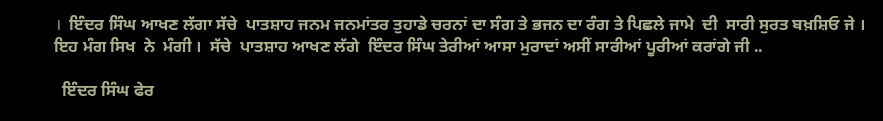।  ਇੰਦਰ ਸਿੰਘ ਆਖਣ ਲੱਗਾ ਸੱਚੇ  ਪਾਤਸ਼ਾਹ ਜਨਮ ਜਨਮਾਂਤਰ ਤੁਹਾਡੇ ਚਰਨਾਂ ਦਾ ਸੰਗ ਤੇ ਭਜਨ ਦਾ ਰੰਗ ਤੇ ਪਿਛਲੇ ਜਾਮੇ  ਦੀ  ਸਾਰੀ ਸੁਰਤ ਬਖ਼ਸ਼ਿਓ ਜੇ । ਇਹ ਮੰਗ ਸਿਖ  ਨੇ  ਮੰਗੀ ।  ਸੱਚੇ  ਪਾਤਸ਼ਾਹ ਆਖਣ ਲੱਗੇ  ਇੰਦਰ ਸਿੰਘ ਤੇਰੀਆਂ ਆਸਾ ਮੁਰਾਦਾਂ ਅਸੀਂ ਸਾਰੀਆਂ ਪੂਰੀਆਂ ਕਰਾਂਗੇ ਜੀ ..

  ਇੰਦਰ ਸਿੰਘ ਫੇਰ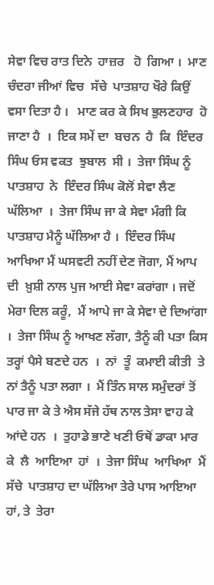ਸੇਵਾ ਵਿਚ ਰਾਤ ਦਿਨੇ  ਹਾਜ਼ਰ   ਹੋ  ਗਿਆ ।  ਮਾਣ ਚੰਦਰਾ ਜੀਆਂ ਵਿਚ  ਸੱਚੇ  ਪਾਤਸ਼ਾਹ ਖੌਰੇ ਕਿਉਂ ਵਸਾ ਦਿਤਾ ਹੈ ।   ਮਾਣ ਕਰ ਕੇ ਸਿਖ ਭੁਲਣਹਾਰ  ਹੋ  ਜਾਣਾ ਹੈ  ।  ਇਕ ਸਮੇਂ ਦਾ  ਬਚਨ  ਹੈ  ਕਿ  ਇੰਦਰ ਸਿੰਘ ਓਸ ਵਕਤ  ਝੁਬਾਲ  ਸੀ ।  ਤੇਜਾ ਸਿੰਘ ਨੂੰ ਪਾਤਸ਼ਾਹ  ਨੇ  ਇੰਦਰ ਸਿੰਘ ਕੋਲੋਂ ਸੇਵਾ ਲੈਣ ਘੱਲਿਆ  ।  ਤੇਜਾ ਸਿੰਘ ਜਾ ਕੇ ਸੇਵਾ ਮੰਗੀ ਕਿ  ਪਾਤਸ਼ਾਹ ਮੈਨੂੰ ਘੱਲਿਆ ਹੈ ।  ਇੰਦਰ ਸਿੰਘ ਆਖਿਆ ਮੈਂ ਘਸਵਟੀ ਨਹੀਂ ਦੇਣ ਜੋਗਾ, ਮੈਂ ਆਪ  ਦੀ  ਖ਼ੁਸ਼ੀ ਨਾਲ ਪੁਜ ਆਈ ਸੇਵਾ ਕਰਾਂਗਾ । ਜਦੋਂ ਮੇਰਾ ਦਿਲ ਕਰੂੰ,  ਮੈਂ ਆਪੇ ਜਾ ਕੇ ਸੇਵਾ ਦੇ ਦਿਆਂਗਾ ।  ਤੇਜਾ ਸਿੰਘ ਨੂੰ ਆਖਣ ਲੱਗਾ, ਤੈਨੂੰ ਕੀ ਪਤਾ ਕਿਸ ਤਰ੍ਹਾਂ ਪੈਸੇ ਬਣਦੇ ਹਨ  ।  ਨਾਂ  ਤੂੰ  ਕਮਾਈ ਕੀਤੀ  ਤੇ ਨਾਂ ਤੈਨੂੰ ਪਤਾ ਲਗਾ ।  ਮੈਂ ਤਿੰਨ ਸਾਲ ਸਮੁੰਦਰਾਂ ਤੋਂ ਪਾਰ ਜਾ ਕੇ ਤੇ ਐਸ ਸੱਜੇ ਹੱਥ ਨਾਲ ਤੇਸਾ ਵਾਹ ਕੇ ਆਂਦੇ ਹਨ  ।  ਤੁਹਾਡੇ ਭਾਣੇ ਖਣੀ ਓਥੋਂ ਡਾਕਾ ਮਾਰ ਕੇ  ਲੈ  ਆਇਆ  ਹਾਂ  ।  ਤੇਜਾ ਸਿੰਘ  ਆਖਿਆ  ਮੈਂ   ਸੱਚੇ  ਪਾਤਸ਼ਾਹ ਦਾ ਘੱਲਿਆ ਤੇਰੇ ਪਾਸ ਆਇਆ ਹਾਂ, ਤੇ  ਤੇਰਾ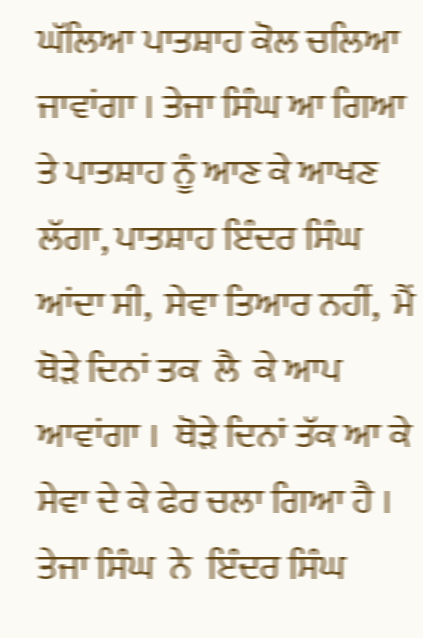ਘੱਲਿਆ ਪਾਤਸ਼ਾਹ ਕੋਲ ਚਲਿਆ ਜਾਵਾਂਗਾ । ਤੇਜਾ ਸਿੰਘ ਆ ਗਿਆ ਤੇ ਪਾਤਸ਼ਾਹ ਨੂੰ ਆਣ ਕੇ ਆਖਣ ਲੱਗਾ, ਪਾਤਸ਼ਾਹ ਇੰਦਰ ਸਿੰਘ ਆਂਦਾ ਸੀ,  ਸੇਵਾ ਤਿਆਰ ਨਹੀਂ,  ਮੈਂ ਥੋੜੇ ਦਿਨਾਂ ਤਕ  ਲੈ  ਕੇ ਆਪ  ਆਵਾਂਗਾ ।  ਥੋੜੇ ਦਿਨਾਂ ਤੱਕ ਆ ਕੇ ਸੇਵਾ ਦੇ ਕੇ ਫੇਰ ਚਲਾ ਗਿਆ ਹੈ ।  ਤੇਜਾ ਸਿੰਘ  ਨੇ  ਇੰਦਰ ਸਿੰਘ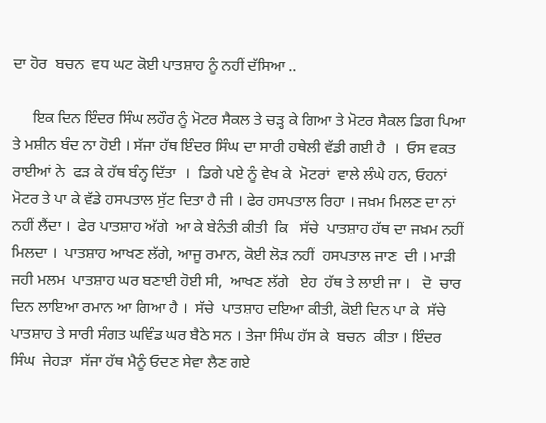ਦਾ ਹੋਰ  ਬਚਨ  ਵਧ ਘਟ ਕੋਈ ਪਾਤਸ਼ਾਹ ਨੂੰ ਨਹੀਂ ਦੱਸਿਆ ..

     ਇਕ ਦਿਨ ਇੰਦਰ ਸਿੰਘ ਲਹੌਰ ਨੂੰ ਮੋਟਰ ਸੈਕਲ ਤੇ ਚੜ੍ਹ ਕੇ ਗਿਆ ਤੇ ਮੋਟਰ ਸੈਕਲ ਡਿਗ ਪਿਆ ਤੇ ਮਸ਼ੀਨ ਬੰਦ ਨਾ ਹੋਈ । ਸੱਜਾ ਹੱਥ ਇੰਦਰ ਸਿੰਘ ਦਾ ਸਾਰੀ ਹਥੇਲੀ ਵੱਡੀ ਗਈ ਹੈ  ।  ਓਸ ਵਕਤ ਰਾਈਆਂ ਨੇ  ਫੜ ਕੇ ਹੱਥ ਬੰਨ੍ਹ ਦਿੱਤਾ  ।  ਡਿਗੇ ਪਏ ਨੂੰ ਵੇਖ ਕੇ  ਮੋਟਰਾਂ  ਵਾਲੇ ਲੰਘੇ ਹਨ, ਓਹਨਾਂ ਮੋਟਰ ਤੇ ਪਾ ਕੇ ਵੱਡੇ ਹਸਪਤਾਲ ਸੁੱਟ ਦਿਤਾ ਹੈ ਜੀ । ਫੇਰ ਹਸਪਤਾਲ ਰਿਹਾ । ਜਖ਼ਮ ਮਿਲਣ ਦਾ ਨਾਂ ਨਹੀਂ ਲੈਂਦਾ ।  ਫੇਰ ਪਾਤਸ਼ਾਹ ਅੱਗੇ  ਆ ਕੇ ਬੇਨੰਤੀ ਕੀਤੀ  ਕਿ   ਸੱਚੇ  ਪਾਤਸ਼ਾਹ ਹੱਥ ਦਾ ਜਖ਼ਮ ਨਹੀਂ ਮਿਲਦਾ ।  ਪਾਤਸ਼ਾਹ ਆਖਣ ਲੱਗੇ, ਆਜੂ ਰਮਾਨ, ਕੋਈ ਲੋੜ ਨਹੀਂ  ਹਸਪਤਾਲ ਜਾਣ  ਦੀ । ਮਾੜੀ ਜਹੀ ਮਲਮ  ਪਾਤਸ਼ਾਹ ਘਰ ਬਣਾਈ ਹੋਈ ਸੀ,  ਆਖਣ ਲੱਗੇ   ਏਹ  ਹੱਥ ਤੇ ਲਾਈ ਜਾ ।   ਦੋ  ਚਾਰ ਦਿਨ ਲਾਇਆ ਰਮਾਨ ਆ ਗਿਆ ਹੈ ।  ਸੱਚੇ  ਪਾਤਸ਼ਾਹ ਦਇਆ ਕੀਤੀ, ਕੋਈ ਦਿਨ ਪਾ ਕੇ  ਸੱਚੇ  ਪਾਤਸ਼ਾਹ ਤੇ ਸਾਰੀ ਸੰਗਤ ਘਵਿੰਡ ਘਰ ਬੈਠੇ ਸਨ । ਤੇਜਾ ਸਿੰਘ ਹੱਸ ਕੇ  ਬਚਨ  ਕੀਤਾ । ਇੰਦਰ ਸਿੰਘ  ਜੇਹੜਾ  ਸੱਜਾ ਹੱਥ ਮੈਨੂੰ ਓਦਣ ਸੇਵਾ ਲੈਣ ਗਏ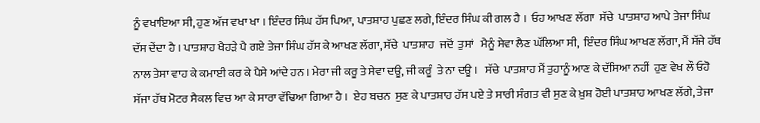ਨੂੰ ਵਖਾਇਆ ਸੀ, ਹੁਣ ਅੱਜ ਵਖਾ ਖਾ । ਇੰਦਰ ਸਿੰਘ ਹੱਸ ਪਿਆ, ਪਾਤਸ਼ਾਹ ਪੁਛਣ ਲਗੇ, ਇੰਦਰ ਸਿੰਘ ਕੀ ਗਲ ਹੈ ।  ਓਹ ਆਖਣ ਲੱਗਾ  ਸੱਚੇ  ਪਾਤਸ਼ਾਹ ਆਪੇ ਤੇਜਾ ਸਿੰਘ ਦੱਸ ਦੇਂਦਾ ਹੈ । ਪਾਤਸ਼ਾਹ ਖੈਹੜੇ ਪੈ ਗਏ ਤੇਜਾ ਸਿੰਘ ਹੱਸ ਕੇ ਆਖਣ ਲੱਗਾ, ਸੱਚੇ  ਪਾਤਸ਼ਾਹ  ਜਦੋਂ  ਤੁਸਾਂ   ਮੈਨੂੰ ਸੇਵਾ ਲੈਣ ਘੱਲਿਆ ਸੀ,  ਇੰਦਰ ਸਿੰਘ ਆਖਣ ਲੱਗਾ, ਮੈਂ ਸੱਜੇ ਹੱਥ ਨਾਲ ਤੇਸਾ ਵਾਹ ਕੇ ਕਮਾਈ ਕਰ ਕੇ ਪੈਸੇ ਆਂਦੇ ਹਨ । ਮੇਰਾ ਜੀ ਕਰੂ ਤੇ ਸੇਵਾ ਦਊ, ਜੀ ਕਰੂੰ  ਤੇ ਨਾ ਦਊ ।   ਸੱਚੇ  ਪਾਤਸ਼ਾਹ ਮੈਂ ਤੁਹਾਨੂੰ ਆਣ ਕੇ ਦੱਸਿਆ ਨਹੀਂ  ਹੁਣ ਵੇਖ ਲੌ ਓਹੋ ਸੱਜਾ ਹੱਥ ਮੋਟਰ ਸੈਕਲ ਵਿਚ ਆ ਕੇ ਸਾਰਾ ਵੱਢਿਆ ਗਿਆ ਹੈ ।  ਏਹ ਬਚਨ  ਸੁਣ ਕੇ ਪਾਤਸ਼ਾਹ ਹੱਸ ਪਏ ਤੇ ਸਾਰੀ ਸੰਗਤ ਵੀ ਸੁਣ ਕੇ ਖ਼ੁਸ਼ ਹੋਈ ਪਾਤਸ਼ਾਹ ਆਖਣ ਲੱਗੇ, ਤੇਜਾ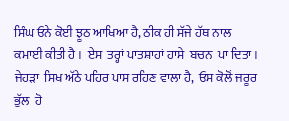ਸਿੰਘ ਓਨੇ ਕੋਈ ਝੂਠ ਆਖਿਆ ਹੈ, ਠੀਕ ਹੀ ਸੱਜੇ ਹੱਥ ਨਾਲ ਕਮਾਈ ਕੀਤੀ ਹੈ ।  ਏਸ  ਤਰ੍ਹਾਂ ਪਾਤਸ਼ਾਹਾਂ ਹਾਸੇ  ਬਚਨ  ਪਾ ਦਿਤਾ ।  ਜੇਹੜਾ  ਸਿਖ ਅੱਠੇ ਪਹਿਰ ਪਾਸ ਰਹਿਣ ਵਾਲਾ ਹੈ,  ਓਸ ਕੋਲੋਂ ਜਰੂਰ ਭੁੱਲ  ਹੋ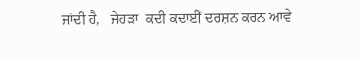ਜਾਂਦੀ ਹੈ,   ਜੇਹੜਾ  ਕਦੀ ਕਦਾਈਂ ਦਰਸ਼ਨ ਕਰਨ ਆਵੇ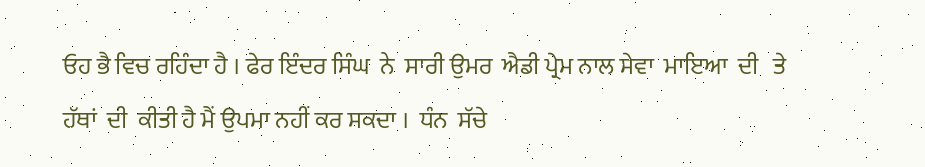ਓਹ ਭੈ ਵਿਚ ਰਹਿੰਦਾ ਹੈ । ਫੇਰ ਇੰਦਰ ਸਿੰਘ  ਨੇ  ਸਾਰੀ ਉਮਰ  ਐਡੀ ਪ੍ਰੇਮ ਨਾਲ ਸੇਵਾ  ਮਾਇਆ  ਦੀ   ਤੇ ਹੱਥਾਂ  ਦੀ  ਕੀਤੀ ਹੈ ਮੈਂ ਉਪਮਾ ਨਹੀਂ ਕਰ ਸਕਦਾ ।  ਧੰਨ  ਸੱਚੇ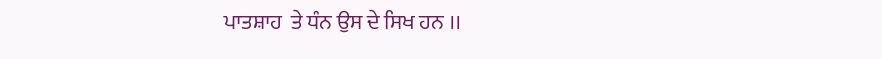ਪਾਤਸ਼ਾਹ  ਤੇ ਧੰਨ ਉਸ ਦੇ ਸਿਖ ਹਨ ।।